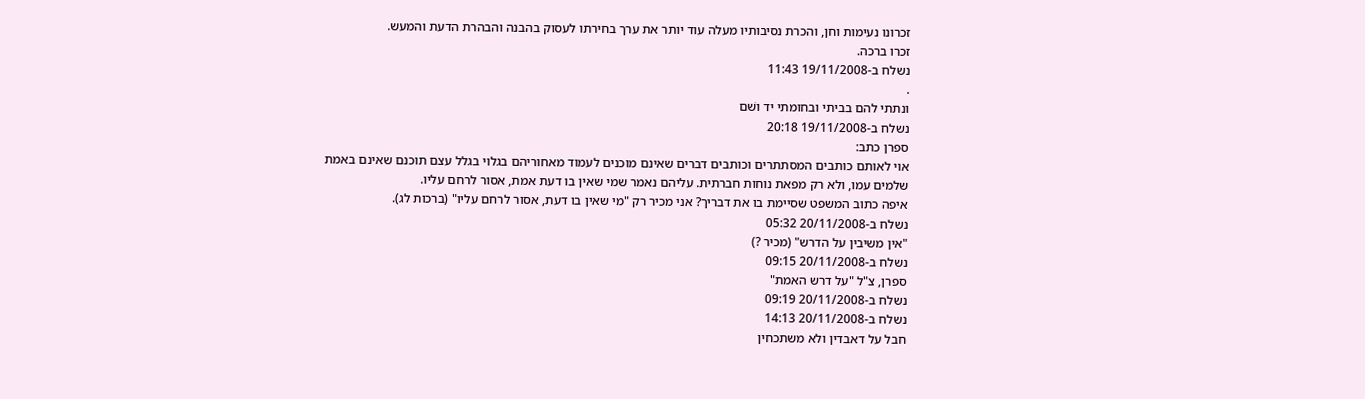זכרונו נעימות וחן, והכרת נסיבותיו מעלה עוד יותר את ערך בחירתו לעסוק בהבנה והבהרת הדעת והמעש.
זכרו ברכה.
נשלח ב-19/11/2008 11:43
.
ונתתי להם בביתי ובחומתי יד ושׁם
נשלח ב-19/11/2008 20:18
ספרן כתב:
אוי לאותם כותבים המסתתרים וכותבים דברים שאינם מוכנים לעמוד מאחוריהם בגלוי בגלל עצם תוכנם שאינם באמת שלמים עמו, ולא רק מפאת נוחות חברתית. עליהם נאמר שמי שאין בו דעת אמת, אסור לרחם עליו.
איפה כתוב המשפט שסיימת בו את דבריך? אני מכיר רק "מי שאין בו דעת, אסור לרחם עליו" (ברכות לג).
נשלח ב-20/11/2008 05:32
"אין משיבין על הדרש" (מכיר ?)
נשלח ב-20/11/2008 09:15
ספרן, צ"ל "על דרש האמת"
נשלח ב-20/11/2008 09:19
נשלח ב-20/11/2008 14:13
חבל על דאבדין ולא משתכחין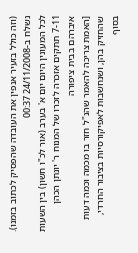(וזה כולל בזעיר אנפין את העובדה שהפסיק לכתוב בזמנו).
נשלח ב-24/11/2008 00:37
לכל המעונין היום יום א' בערב (אור לכ"ו חשון) בין השעות 7-11 תתקים אזכרה לזכרו של המנוח ר' יונתן הכהן איברהם בבית ציפורה
[האמת צריכה להאמר שהנ"ל חזר בו מכמה וכמה דעות שהחזיק בהן, ושנחשבות לאפיקורסיות בציבור החרדי, בסוף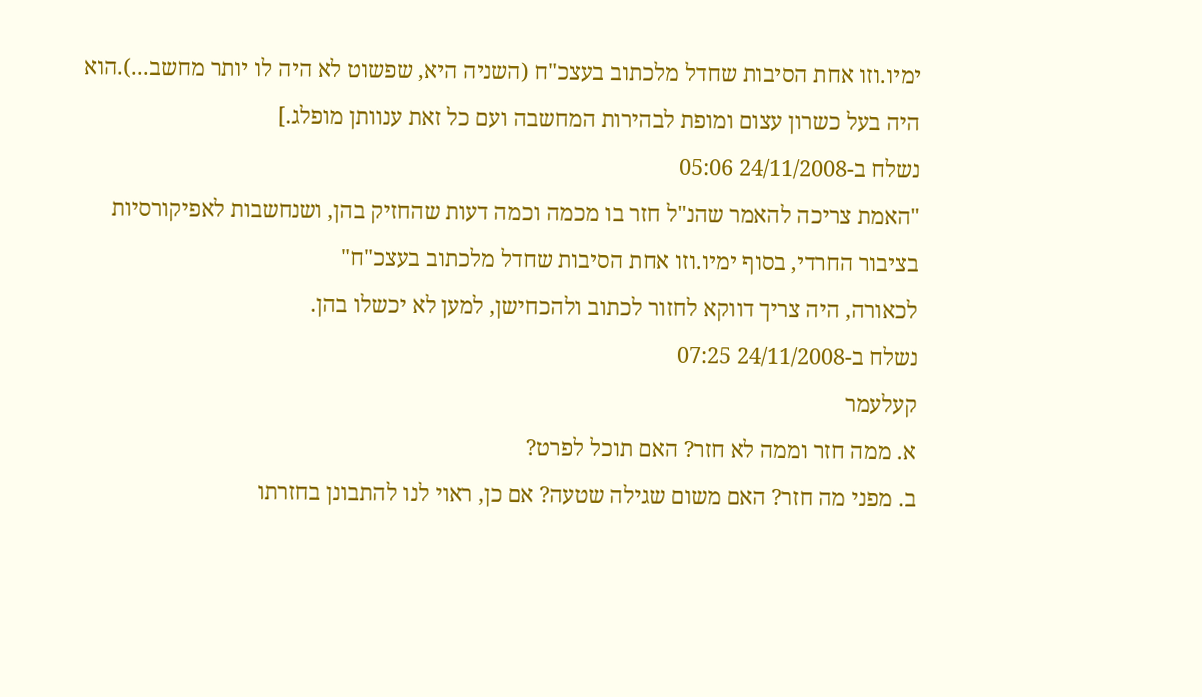ימיו.וזו אחת הסיבות שחדל מלכתוב בעצכ"ח (השניה היא, שפשוט לא היה לו יותר מחשב...).הוא היה בעל כשרון עצום ומופת לבהירות המחשבה ועם כל זאת ענוותן מופלג.]
נשלח ב-24/11/2008 05:06
"האמת צריכה להאמר שהנ"ל חזר בו מכמה וכמה דעות שהחזיק בהן, ושנחשבות לאפיקורסיות בציבור החרדי, בסוף ימיו.וזו אחת הסיבות שחדל מלכתוב בעצכ"ח"
לכאורה, היה צריך דווקא לחזור לכתוב ולהכחישן, למען לא יכשלו בהן.
נשלח ב-24/11/2008 07:25
קעלעמר
א. ממה חזר וממה לא חזר? האם תוכל לפרט?
ב. מפני מה חזר? האם משום שגילה שטעה? אם כן, ראוי לנו להתבונן בחזרתו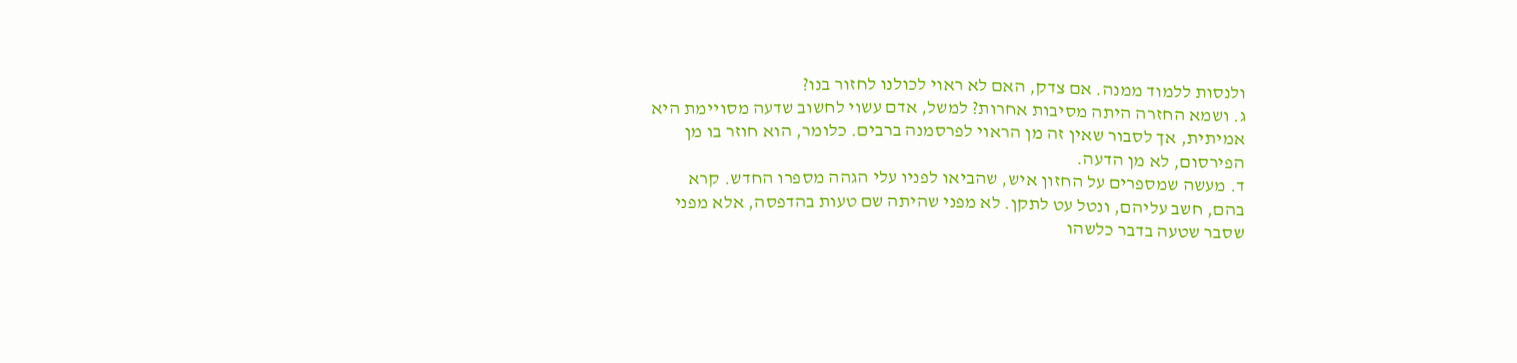ולנסות ללמוד ממנה. אם צדק, האם לא ראוי לכולנו לחזור בנו?
ג. ושמא החזרה היתה מסיבות אחרות? למשל, אדם עשוי לחשוב שדעה מסויימת היא
אמיתית, אך לסבור שאין זה מן הראוי לפרסמנה ברבים. כלומר, הוא חוזר בו מן
הפירסום, לא מן הדעה.
ד. מעשה שמספרים על החזון איש, שהביאו לפניו עלי הגהה מספרו החדש. קרא
בהם, חשב עליהם, ונטל עט לתקן. לא מפני שהיתה שם טעות בהדפסה, אלא מפני
שסבר שטעה בדבר כלשהו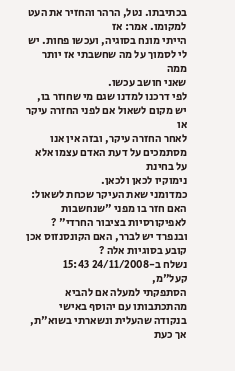בכתיבתו. נטל, הרהר והחזיר את העט למקומו. אמר: אז
הייתי מונח בסוגיה, ועכשו פחות. יש לי לסמוך על מה שחשבתי אז יותר ממה
שאני חושב עכשו.
לפי דרכנו למדנו שגם מי שחוזר בו, יש מקום לשאול אם לפני החזרה עיקר או
לאחר החזרה עיקר, ובזה אין אנו מסתמכים על דעת האדם עצמו אלא על בחינת
נימוקיו לכאן ולכאן.
כמדומני שאת העיקר שכחת לשאול: האם חזר בו מפני "שנחשבות לאפיקורסיות בציבור החרדי" ? ובנפרד יש לברר, האם הקונסנזוס אכן קובע בסוגיות אלה ?
נשלח ב-24/11/2008 15:43
קעל"מ,
הסתפקתי למעלה אם להביא מהתכתבותו עם יהוסף באישי בנקודה שהעלית ונשארתי בשוא"ת, אך כעת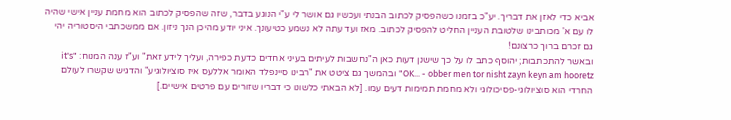אביא כדי לאזן את דבריך. יע"כ בזמנו כשהפסיק לכתוב הבנתי ועכשיו גם אושר לי ע"י הנוגע בדבר, שזה שהפסיק לכתוב הוא מחמת עניין אישי שהיה לו עם א' מכותבינו שלטובת העניין החליט להפסיק לכתוב. מאז ועד עתה לא נשמע כטיעונך. איני יודע מהיכן הנך ניזון. אם ממשכתבי היסטוריה יהי גם זכרם ברוך כרצונם!
ובאשר להתכתבות; יהוסף כתב לו על כך שישנן דעות כאן ה"נחשבות לעיתים בעיני אחדים כדעת כפירה, ועליך לידע זאת" וע"ז ענה המנוח: "it's OK... - obber men tor nisht zayn keyn am hooretz" ובהמשך גם ציטט את "רבינו סיינפלד האומר אללעס איז סוציולוגיע" והדגיש שקשרו לעולם החרדי הוא סוציולוגי-פסיכולוגי ולא מחמת תמימות דעים עמו. [לא הבאתי כלשונו כי דבריו שזורים עם פרטים אישיים.]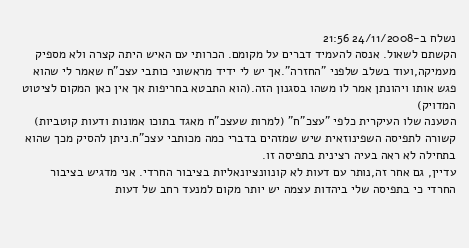נשלח ב-24/11/2008 21:56
הקשתם לשאול. אנסה להעמיד דברים על מקומם. הכרותי עם האיש היתה קצרה ולא מספיק מעמיקה,ועוד בשלב שלפני "החזרה".אך יש לי ידיד מראשוני כותבי עצכ"ח שאמר לי שהוא פגש אותו ויהונתן אמר לו משהו בסגנון הזה.(הוא התבטא בחריפות אך אין כאן המקום לציטוט המדויק)
הטענה שלו העיקרית כלפי "עצכ"ח" (למרות שעצכ"ח מאגד בתוכו אמונות ודעות קוטביות) קשורה לתפיסה השפינוזאית שיש שמזהים בדברי כמה מכותבי עצכ"ח.ניתן להסיק מכך שהוא בתחילה לא ראה בעיה רצינית בתפיסה זו.
עדיין, גם אחר זה,נותר עם דעות לא קונוונציונאליות בציבור החרדי. אני מדגיש בציבור החרדי כי בתפיסה שלי ביהדות עצמה יש יותר מקום למנעד רחב של דעות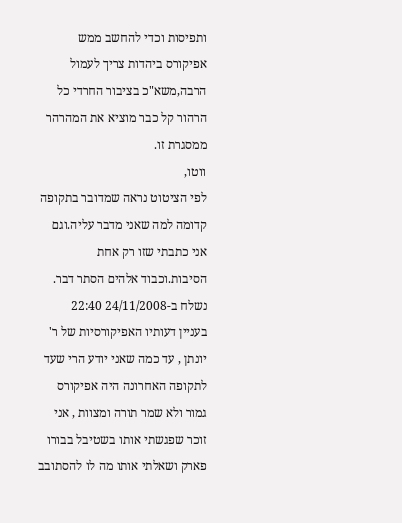ותפיסות וכדי להחשב ממש אפיקורס ביהדות צריך לעמול הרבה,משא"כ בציבור החרדי כל הרהור קל כבר מוציא את המהרהר ממסגרת זו.
ווטו,
לפי הציטוט נראה שמדובר בתקופה קדומה למה שאני מדבר עליה.וגם אני כתבתי שזו רק אחת הסיבות.וכבוד אלהים הסתר דבר.
נשלח ב-24/11/2008 22:40
בעניין דעותיו האפיקורסיות של ר' יונתן , עד כמה שאני יודע הרי שעד לתקופה האחרונה היה אפיקורס גמור ולא שמר תורה ומצוות , אני זוכר שפגשתי אותו בשטיבל בבורו פארק ושאלתי אותו מה לו להסתובב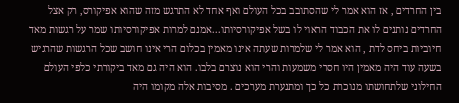בין החרדים , אז הוא אמר לי שהסתובב בכל העולם ואף אחד לא התרגש מזה שהוא אפיקורס, רק אצל החרדים נותנים לו את הכבוד הראוי לו בשל אפיקורסיותו...אמנם למרות אפיקורסיותו שמר על רגשות מאד חיוביות ביחס לדת , הוא אמר לי שלמרות שעתה אינו מאמין בכלום הרי אינו חושב שכל הרגשות שהרגיש בשעה עוד היה מאמין היו חסרי משמעות והרי הוא נוצרם בלבו. הוא היה גם מאד ביקורתי כלפי העולם החילוני שלתחושתו מנוכרת כל כך ומתנערת מערכים . מסיבות אלה מקומו היה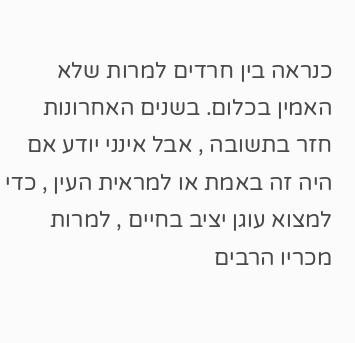כנראה בין חרדים למרות שלא האמין בכלום. בשנים האחרונות חזר בתשובה , אבל אינני יודע אם היה זה באמת או למראית העין , כדי למצוא עוגן יציב בחיים , למרות מכריו הרבים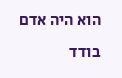הוא היה אדם בודד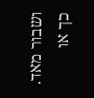ושבור מאד. כך או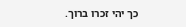כך יהי זכרו ברוך.